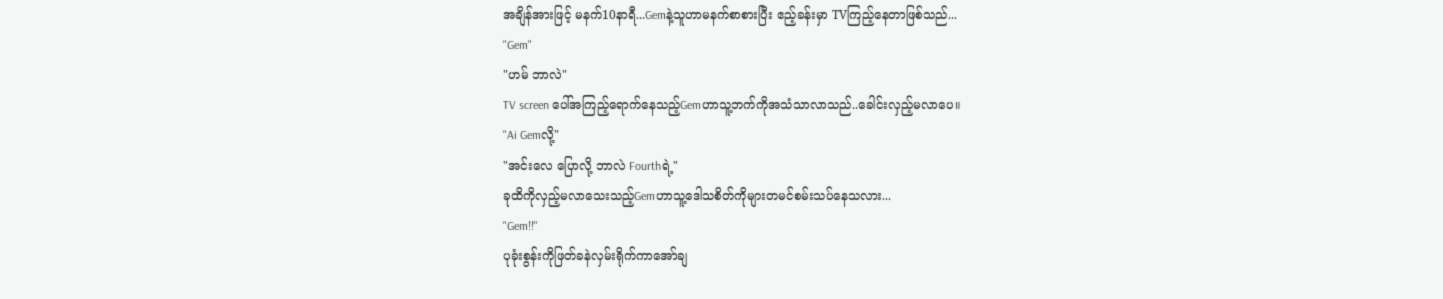အချိန်အားဖြင့် မနက်10နာရီ...Gemနဲ့သူဟာမနက်စာစားပြီး ဧည့်ခန်းမှာ TVကြည့်နေတာဖြစ်သည်...
"Gem"
"ဟမ် ဘာလဲ"
TV screen ပေါ်အကြည့်ရောက်နေသည့်Gemဟာသူ့ဘက်ကိုအသံသာလာသည်..ခေါင်းလှည့်မလာပေ။
"Ai Gemလို့"
"အင်းလေ ပြောလို့ ဘာလဲ Fourthရဲ့"
ခုထိကိုလှည့်မလာသေးသည့်Gemဟာသူ့ဒေါသစိတ်ကိုများတမင်စမ်းသပ်နေသလား...
"Gem!!"
ပုခုံးစွန်းကိုဖြတ်ခနဲလှမ်းရိုက်ကာအော်ချ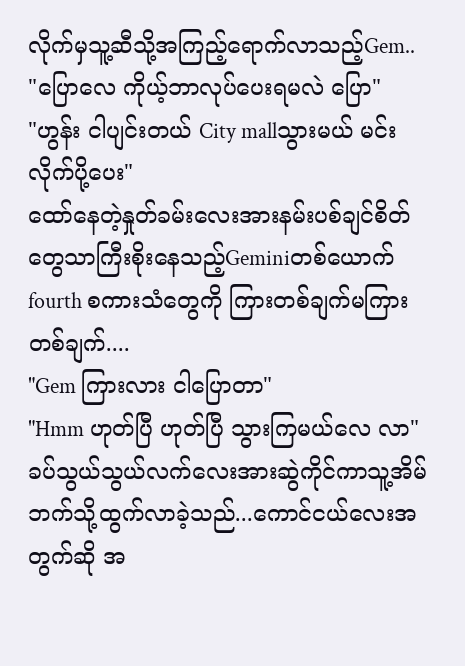လိုက်မှသူ့ဆီသို့အကြည့်ရောက်လာသည့်Gem..
"ပြောလေ ကိုယ့်ဘာလုပ်ပေးရမလဲ ပြော"
"ဟွန်း ငါပျင်းတယ် City mallသွားမယ် မင်းလိုက်ပို့ပေး"
ထော်နေတဲ့နှုတ်ခမ်းလေးအားနမ်းပစ်ချင်စိတ်တွေသာကြီးစိုးနေသည့်Geminiတစ်ယောက် fourth စကားသံတွေကို ကြားတစ်ချက်မကြားတစ်ချက်....
"Gem ကြားလား ငါပြောတာ"
"Hmm ဟုတ်ပြီ ဟုတ်ပြီ သွားကြမယ်လေ လာ"
ခပ်သွယ်သွယ်လက်လေးအားဆွဲကိုင်ကာသူ့အိမ်ဘက်သို့ထွက်လာခဲ့သည်...ကောင်ငယ်လေးအတွက်ဆို အ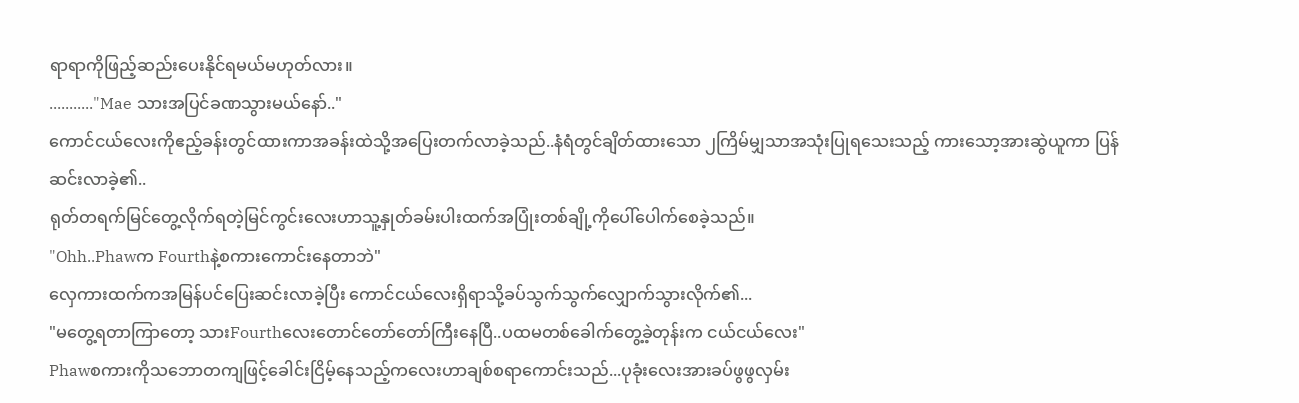ရာရာကိုဖြည့်ဆည်းပေးနိုင်ရမယ်မဟုတ်လား။
..........."Mae သားအပြင်ခဏသွားမယ်နော်.."
ကောင်ငယ်လေးကိုဧည့်ခန်းတွင်ထားကာအခန်းထဲသို့အပြေးတက်လာခဲ့သည်..နံရံတွင်ချိတ်ထားသော ၂ကြိမ်မျှသာအသုံးပြုရသေးသည့် ကားသော့အားဆွဲယူကာ ပြန်ဆင်းလာခဲ့၏..
ရုတ်တရက်မြင်တွေ့လိုက်ရတဲ့မြင်ကွင်းလေးဟာသူ့နှုတ်ခမ်းပါးထက်အပြုံးတစ်ချို့ကိုပေါ်ပေါက်စေခဲ့သည်။
"Ohh..Phawက Fourthနဲ့စကားကောင်းနေတာဘဲ"
လှေကားထက်ကအမြန်ပင်ပြေးဆင်းလာခဲ့ပြီး ကောင်ငယ်လေးရှိရာသို့ခပ်သွက်သွက်လျှောက်သွားလိုက်၏...
"မတွေ့ရတာကြာတော့ သားFourthလေးတောင်တော်တော်ကြီးနေပြီ..ပထမတစ်ခေါက်တွေ့ခဲ့တုန်းက ငယ်ငယ်လေး"
Phawစကားကိုသဘောတကျဖြင့်ခေါင်းငြိမ့်နေသည့်ကလေးဟာချစ်စရာကောင်းသည်...ပုခုံးလေးအားခပ်ဖွဖွလှမ်း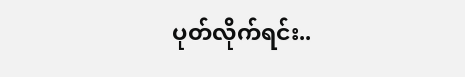ပုတ်လိုက်ရင်း..